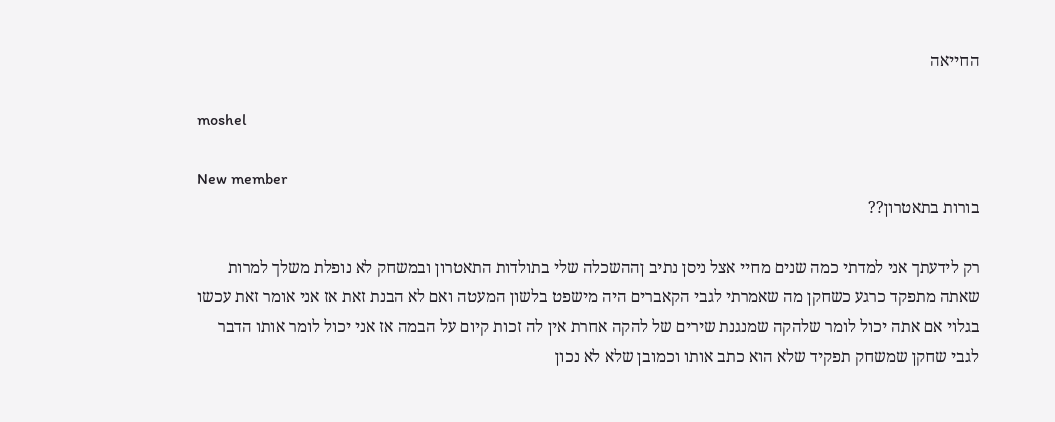החייאה

moshel

New member
בורות בתאטרון??

רק לידעתך אני למדתי כמה שנים מחיי אצל ניסן נתיב ןההשכלה שלי בתולדות התאטרון ובמשחק לא נופלת משלך למרות שאתה מתפקד כרגע כשחקן מה שאמרתי לגבי הקאברים היה מישפט בלשון המעטה ואם לא הבנת זאת אז אני אומר זאת עכשו בגלוי אם אתה יכול לומר שלהקה שמנגנת שירים של להקה אחרת אין לה זכות קיום על הבמה אז אני יכול לומר אותו הדבר לגבי שחקן שמשחק תפקיד שלא הוא כתב אותו וכמובן שלא לא נכון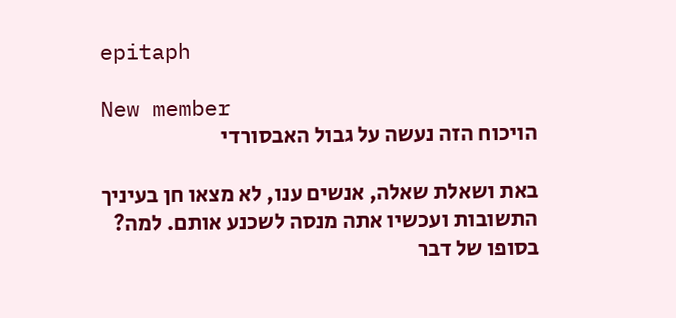epitaph

New member
הויכוח הזה נעשה על גבול האבסורדי

באת ושאלת שאלה, אנשים ענו, לא מצאו חן בעיניך התשובות ועכשיו אתה מנסה לשכנע אותם. למה? בסופו של דבר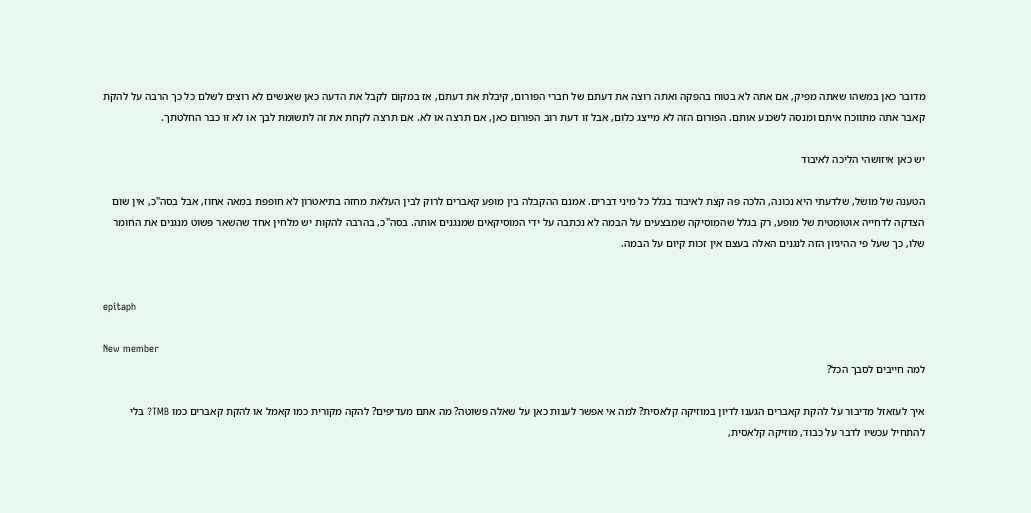מדובר כאן במשהו שאתה מפיק, אם אתה לא בטוח בהפקה ואתה רוצה את דעתם של חברי הפורום, קיבלת את דעתם, אז במקום לקבל את הדעה כאן שאנשים לא רוצים לשלם כל כך הרבה על להקת קאבר אתה מתווכח איתם ומנסה לשכנע אותם. הפורום הזה לא מייצג כלום, אבל זו דעת רוב הפורום כאן, אם תרצה או לא. אם תרצה לקחת את זה לתשומת לבך או לא זו כבר החלטתך.

יש כאן איזושהי הליכה לאיבוד

הטענה של מושל, שלדעתי היא נכונה, הלכה פה קצת לאיבוד בגלל כל מיני דברים. אמנם ההקבלה בין מופע קאברים לרוק לבין העלאת מחזה בתיאטרון לא חופפת במאה אחוז, אבל בסה"כ, אין שום הצדקה לדחייה אוטומטית של מופע, רק בגלל שהמוסיקה שמבצעים על הבמה לא נכתבה על ידי המוסיקאים שמנגנים אותה. בסה"כ, בהרבה להקות יש מלחין אחד שהשאר פשוט מנגנים את החומר שלו, כך שעל פי ההיגיון הזה לנגנים האלה בעצם אין זכות קיום על הבמה.


epitaph

New member
למה חייבים לסבך הכל?

איך לעזאזל מדיבור על להקת קאברים הגענו לדיון במוזיקה קלאסית? למה אי אפשר לענות כאן על שאלה פשוטה? מה אתם מעדיפים? להקה מקורית כמו קאמל או להקת קאברים כמו TMB? בלי להתחיל עכשיו לדבר על כבוד, מוזיקה קלאסית,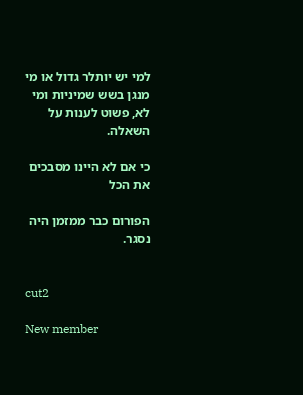למי יש יותלר גדול או מי מנגן בשש שמיניות ומי לא, פשוט לענות על השאלה.

כי אם לא היינו מסבכים את הכל

הפורום כבר ממזמן היה נסגר.


cut2

New member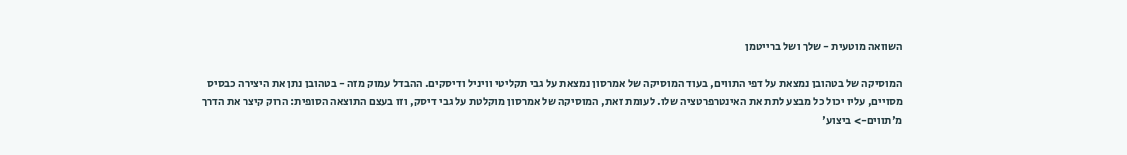השוואה מוטעית - שלך ושל ברייטמן

המוסיקה של בטהובן נמצאת על דפי התווים, בעוד המוסיקה של אמרסון נמצאת על גבי תקליטי וויניל ודיסקים. ההבדל עמוק מזה - בטהובן נתן את היצירה כבסיס מסויים, עליו יכול כל מבצע לתת את האינטרפרטציה שלו. לעומת זאת, המוסיקה של אמרסון מוקלטת על גבי דיסק, וזו בעצם התוצאה הסופית: הרוק קיצר את הדרך מ'תווים-> ביצוע'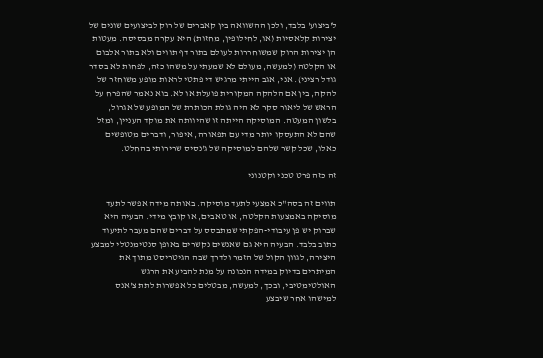ל'ביצוע' בלבד, ולכן ההשוואה בין קאברים של רוק לביצועים שונים של יצירות קלאסיות (או, לחילופין, מחזות) היא עקרה מבסיסה. מעטות הן יצירות הרוק שמשוחררות לעולם בתור דף תווים ולא בתור אלבום או הקלטה (למעשה, מעולם לא שמעתי על משהו כזה, לפחות לא בסדר גודל רציני). אני, אגב הייתי מרגיש די פתטי לראות מופע משוחזר של להקה, בין אם הלהקה המקורית פועלת או לא. בוא נאמר שהפרח על הראש של ליאור סקר לא היה גולת הכותרת של המופע של אגרול, בלשון המעטה. המוסיקה הייתה זו שהיוותה את מוקד העניין, ומזל שהם לא התעסקו יותר מדי עם תפאורה, איפור, ודברים מטופשים כאלו, שכל קשר שלהם למוסיקה של ג'נסיס שרירותי בהחלט.

זה כזה פרט טכני וקטנוני

תווים זה בסה"כ אמצעי לתעד מוסיקה. באותה מידה אפשר לתעד מוסיקה באמצעות הקלטה, או טאבים, או קובץ מידי. הבעיה היא שברוק יש פן עיבודי-הפקתי שמתבסס על דברים שהם מעבר לתיעוד כתוב בלבד. הבעיה היא גם שאנשים נקשרים באופן סנטימנטלי למבצע היצירה, לגוון הקול של הזמר ולדרך שבה הגיטריסט מתוך את המיתרים בדיוק במידה הנכונה על מנת להביע את הרגש האולטימטיבי, ובכך, למעשה, מבטלים כל אפשרות לתת צ'אנס למישהו אחר שיבצע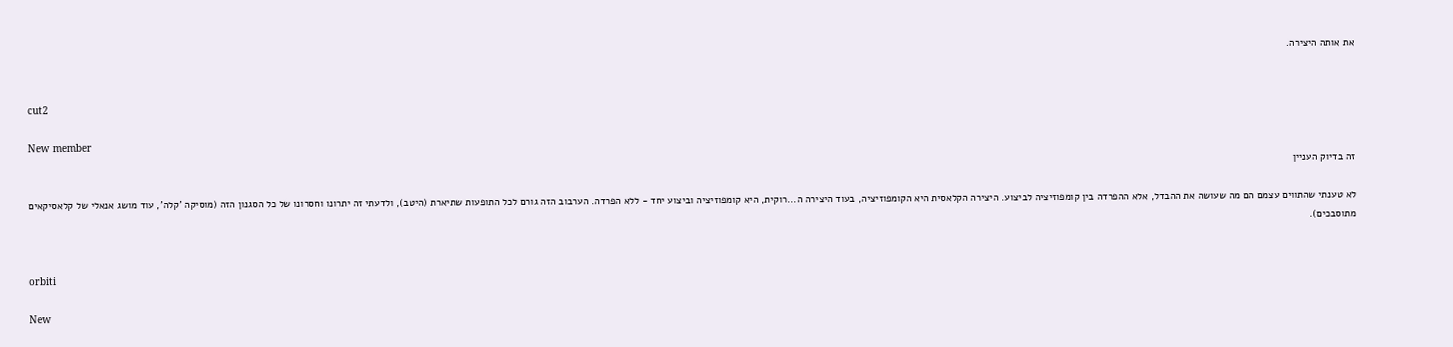את אותה היצירה.


cut2

New member
זה בדיוק העניין

לא טענתי שהתווים עצמם הם מה שעושה את ההבדל, אלא ההפרדה בין קומפוזיציה לביצוע. היצירה הקלאסית היא הקומפוזיציה, בעוד היצירה ה...רוקית, היא קומפוזיציה וביצוע יחד - ללא הפרדה. הערבוב הזה גורם לכל התופעות שתיארת (היטב), ולדעתי זה יתרונו וחסרונו של כל הסגנון הזה (מוסיקה 'קלה', עוד מושג אנאלי של קלאסיקאים מתוסבכים).


orbiti

New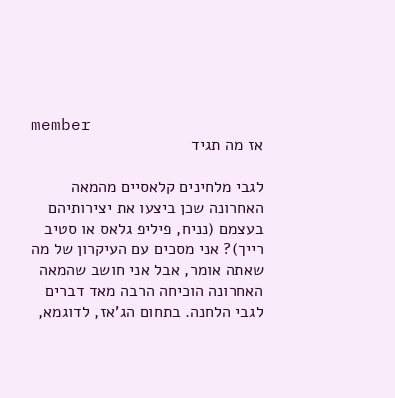member
אז מה תגיד

לגבי מלחינים קלאסיים מהמאה האחרונה שכן ביצעו את יצירותיהם בעצמם (נניח, פיליפ גלאס או סטיב רייך)? אני מסכים עם העיקרון של מה שאתה אומר, אבל אני חושב שהמאה האחרונה הוכיחה הרבה מאד דברים לגבי הלחנה. בתחום הג'אז, לדוגמא,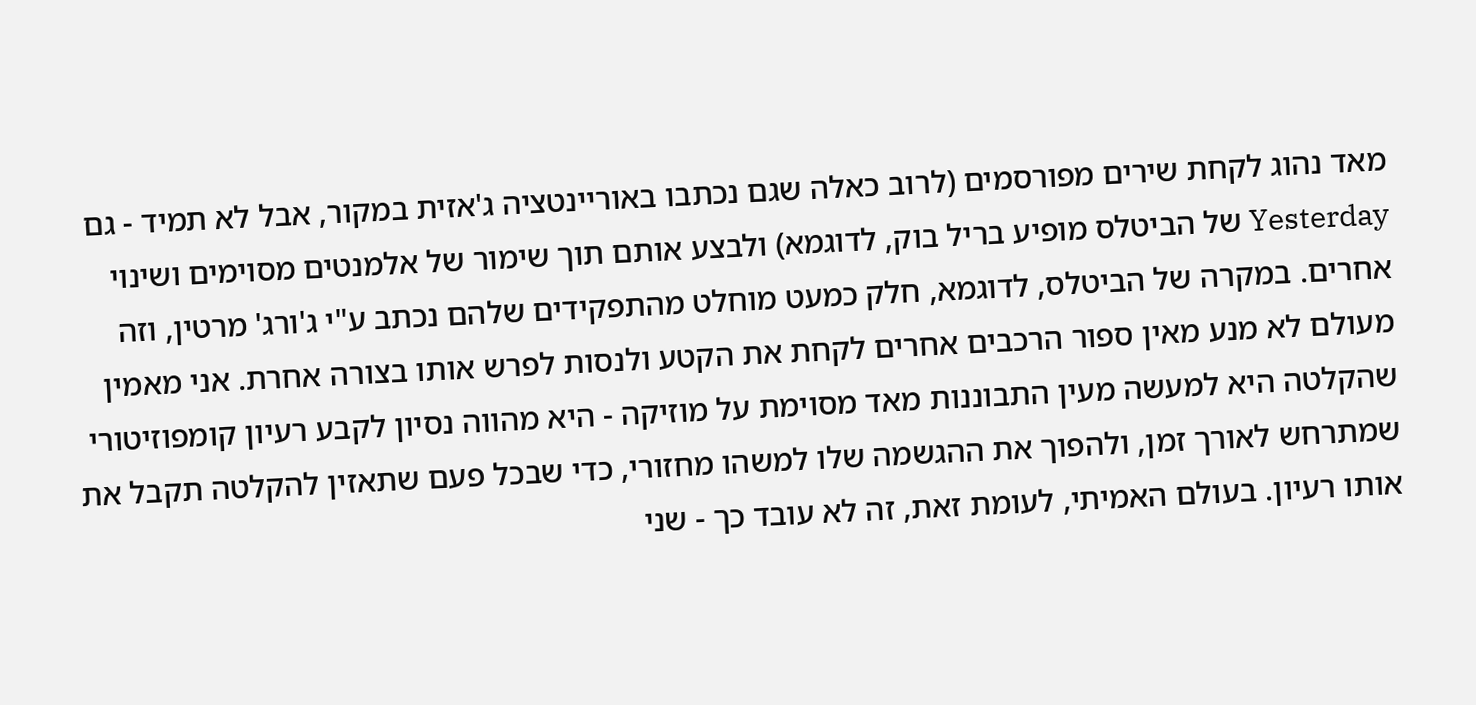מאד נהוג לקחת שירים מפורסמים (לרוב כאלה שגם נכתבו באוריינטציה ג'אזית במקור, אבל לא תמיד - גם Yesterday של הביטלס מופיע בריל בוק, לדוגמא) ולבצע אותם תוך שימור של אלמנטים מסוימים ושינוי אחרים. במקרה של הביטלס, לדוגמא, חלק כמעט מוחלט מהתפקידים שלהם נכתב ע"י ג'ורג' מרטין, וזה מעולם לא מנע מאין ספור הרכבים אחרים לקחת את הקטע ולנסות לפרש אותו בצורה אחרת. אני מאמין שהקלטה היא למעשה מעין התבוננות מאד מסוימת על מוזיקה - היא מהווה נסיון לקבע רעיון קומפוזיטורי שמתרחש לאורך זמן, ולהפוך את ההגשמה שלו למשהו מחזורי, כדי שבכל פעם שתאזין להקלטה תקבל את אותו רעיון. בעולם האמיתי, לעומת זאת, זה לא עובד כך - שני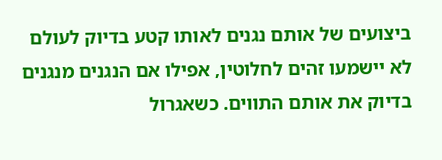ביצועים של אותם נגנים לאותו קטע בדיוק לעולם לא יישמעו זהים לחלוטין, אפילו אם הנגנים מנגנים בדיוק את אותם התווים. כשאגרול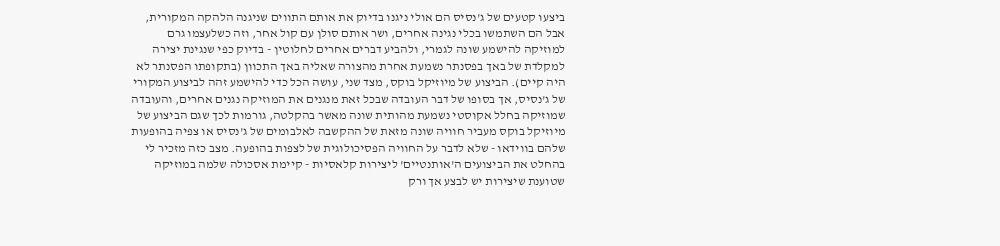ביצעו קטעים של ג'נסיס הם אולי ניגנו בדיוק את אותם התווים שניגנה הלהקה המקורית, אבל הם השתמשו בכלי נגינה אחרים, ושר אותם סולן עם קול אחר, וזה כשלעצמו גרם למוזיקה להישמע שונה לגמרי, ולהביע דברים אחרים לחלוטין - בדיוק כפי שנגינת יצירה למקלדת של באך בפסנתר נשמעת אחרת מהצורה שאליה באך התכוון (בתקופתו הפסנתר לא היה קיים). הביצוע של מיוזיקל בוקס, מצד שני, עושה הכל כדי להישמע זהה לביצוע המקורי של ג'נסיס, אך בסופו של דבר העובדה שבכל זאת מנגנים את המוזיקה נגנים אחרים, והעובדה שמוזיקה בחלל אקוסטי נשמעת מהותית שונה מאשר בהקלטה, גורמות לכך שגם הביצוע של מיוזיקל בוקס מעביר חוויה שונה מזאת של ההקשבה לאלבומים של ג'נסיס או צפיה בהופעות שלהם בווידאו - שלא לדבר על החוויה הפסיכולוגית של לצפות בהופעה. מצב כזה מזכיר לי בהחלט את הביצועים ה'אותנטיים' ליצירות קלאסיות - קיימת אסכולה שלמה במוזיקה שטוענת שיצירות יש לבצע אך ורק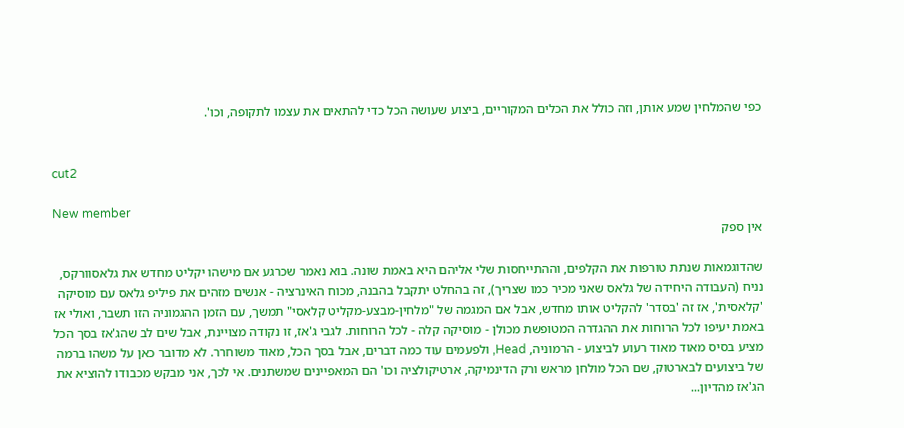כפי שהמלחין שמע אותן, וזה כולל את הכלים המקוריים, ביצוע שעושה הכל כדי להתאים את עצמו לתקופה, וכו'.


cut2

New member
אין ספק

שהדוגמאות שנתת טורפות את הקלפים, וההתייחסות שלי אליהם היא באמת שונה. בוא נאמר שכרגע אם מישהו יקליט מחדש את גלאסוורקס, נניח (העבודה היחידה של גלאס שאני מכיר כמו שצריך), זה בהחלט יתקבל בהבנה, מכוח האינרציה - אנשים מזהים את פיליפ גלאס עם מוסיקה 'קלאסית', אז זה 'בסדר' להקליט אותו מחדש, אבל אם המגמה של "מלחין-מבצע-מקליט קלאסי" תמשך, עם הזמן ההגמוניה הזו תשבר, ואולי אז באמת יעיפו לכל הרוחות את ההגדרה המטופשת מכולן - מוסיקה קלה - לכל הרוחות. לגבי ג'אז, זו נקודה מצויינת, אבל שים לב שהג'אז בסך הכל מציע בסיס מאוד מאוד רעוע לביצוע - הרמוניה, Head, ולפעמים עוד כמה דברים, אבל בסך הכל, מאוד משוחרר. לא מדובר כאן על משהו ברמה של ביצועים לבארטוק, שם הכל מולחן מראש ורק הדינמיקה, ארטיקולציה וכו' הם המאפיינים שמשתנים. אי לכך, אני מבקש מכבודו להוציא את הג'אז מהדיון...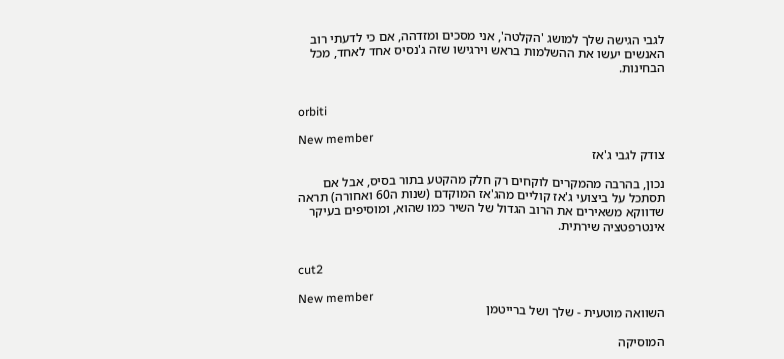לגבי הגישה שלך למושג 'הקלטה', אני מסכים ומזדהה, אם כי לדעתי רוב האנשים יעשו את ההשלמות בראש וירגישו שזה ג'נסיס אחד לאחד, מכל הבחינות.


orbiti

New member
צודק לגבי ג'אז

נכון, בהרבה מהמקרים לוקחים רק חלק מהקטע בתור בסיס, אבל אם תסתכל על ביצועי ג'אז קוליים מהג'אז המוקדם (שנות ה60 ואחורה) תראה שדווקא משאירים את הרוב הגדול של השיר כמו שהוא, ומוסיפים בעיקר אינטרפטציה שירתית.


cut2

New member
השוואה מוטעית - שלך ושל ברייטמן

המוסיקה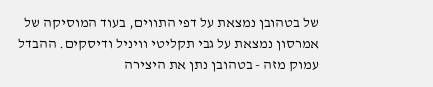של בטהובן נמצאת על דפי התווים, בעוד המוסיקה של אמרסון נמצאת על גבי תקליטי וויניל ודיסקים. ההבדל עמוק מזה - בטהובן נתן את היצירה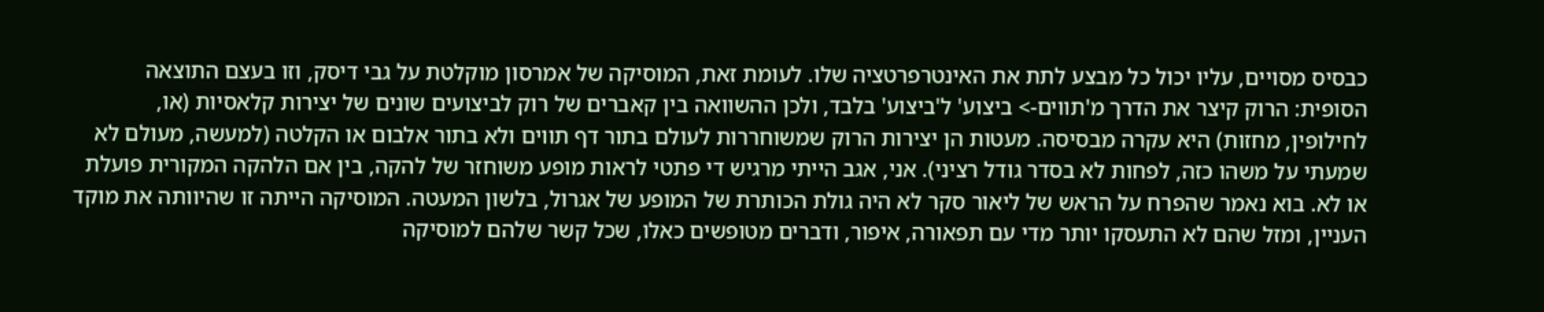כבסיס מסויים, עליו יכול כל מבצע לתת את האינטרפרטציה שלו. לעומת זאת, המוסיקה של אמרסון מוקלטת על גבי דיסק, וזו בעצם התוצאה הסופית: הרוק קיצר את הדרך מ'תווים-> ביצוע' ל'ביצוע' בלבד, ולכן ההשוואה בין קאברים של רוק לביצועים שונים של יצירות קלאסיות (או, לחילופין, מחזות) היא עקרה מבסיסה. מעטות הן יצירות הרוק שמשוחררות לעולם בתור דף תווים ולא בתור אלבום או הקלטה (למעשה, מעולם לא שמעתי על משהו כזה, לפחות לא בסדר גודל רציני). אני, אגב הייתי מרגיש די פתטי לראות מופע משוחזר של להקה, בין אם הלהקה המקורית פועלת או לא. בוא נאמר שהפרח על הראש של ליאור סקר לא היה גולת הכותרת של המופע של אגרול, בלשון המעטה. המוסיקה הייתה זו שהיוותה את מוקד העניין, ומזל שהם לא התעסקו יותר מדי עם תפאורה, איפור, ודברים מטופשים כאלו, שכל קשר שלהם למוסיקה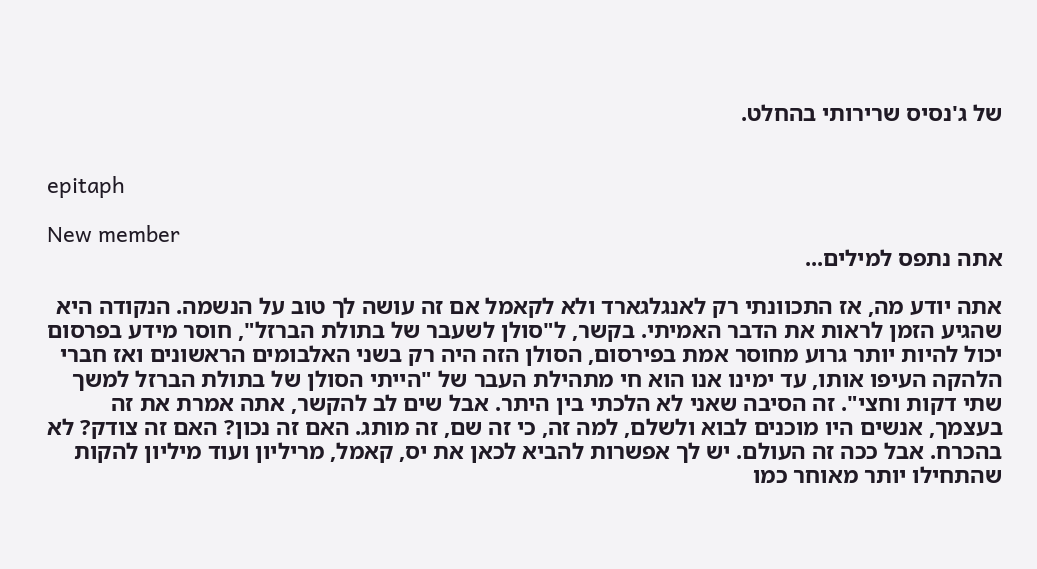של ג'נסיס שרירותי בהחלט.


epitaph

New member
אתה נתפס למילים...

אתה יודע מה, אז התכוונתי רק לאנגלגארד ולא לקאמל אם זה עושה לך טוב על הנשמה. הנקודה היא שהגיע הזמן לראות את הדבר האמיתי. בקשר, ל"סולן לשעבר של בתולת הברזל", חוסר מידע בפרסום יכול להיות יותר גרוע מחוסר אמת בפירסום, הסולן הזה היה רק בשני האלבומים הראשונים ואז חברי הלהקה העיפו אותו, עד ימינו אנו הוא חי מתהילת העבר של "הייתי הסולן של בתולת הברזל למשך שתי דקות וחצי". זה הסיבה שאני לא הלכתי בין היתר. אבל שים לב להקשר, אתה אמרת את זה בעצמך, אנשים היו מוכנים לבוא ולשלם, למה זה, כי זה שם, זה מותג. האם זה נכון? האם זה צודק? לא בהכרח. אבל ככה זה העולם. יש לך אפשרות להביא לכאן את יס, קאמל, מריליון ועוד מיליון להקות שהתחילו יותר מאוחר כמו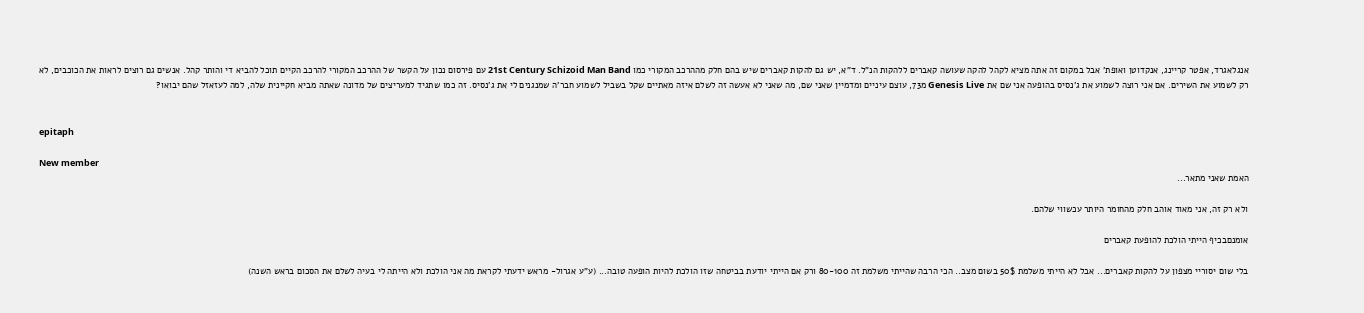אנגלאגרד, אפטר קריינג, אנקדוטן ואופת' אבל במקום זה אתה מציא לקהל להקה שעושה קאברים ללהקות הנ"ל. ד"א, יש גם להקות קאברים שיש בהם חלק מההרכב המקורי כמו 21st Century Schizoid Man Band עם פירסום נכון על הקשר של ההרכב המקורי להרכב הקיים תוכל להביא די והותר קהל. אנשים גם רוצים לראות את הכוכבים, לא רק לשמוע את השירים. אם אני רוצה לשמוע את ג'נסיס בהופעה אני שם את Genesis Live מ73, עוצם עיניים ומדמיין שאני שם, מה שאני לא אעשה זה לשלם איזה מאתיים שקל בשביל לשמוע חבר'ה שמנגנים לי את ג'נסיס. זה כמו שתגיד למעריצים של מדונה שאתה מביא חקיינית שלה, למה לעזאזל שהם יבואו?


epitaph

New member
האמת שאני מתאר...

ולא רק זה, אני מאוד אוהב חלק מהחומר היותר עכשווי שלהם.

אומנםבכיף הייתי הולכת להופעת קאברים

בלי שום יסוריי מצפון על להקות קאברים... אבל לא הייתי משלמת 50$ בשום מצב.. הכי הרבה שהייתי משלמת זה 80-100 ורק אם הייתי יודעת בביטחה שזו הולכת להיות הופעה טובה... (ע"ע אגרול- מראש ידעתי לקראת מה אני הולכת ולא הייתה לי בעיה לשלם את הסכום בראש השנה)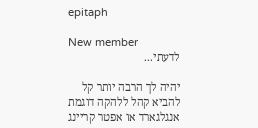epitaph

New member
לדעתי...

יהיה לך הרבה יותר קל להביא קהל ללהקה דוגמת אנגלגארד או אפטר קריינג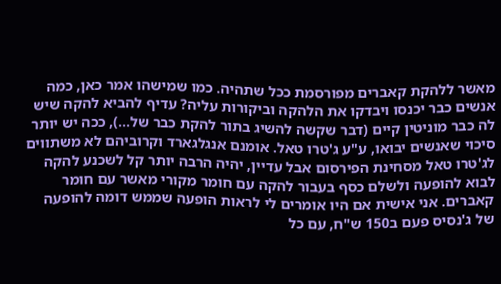מאשר ללהקת קאברים מפורסמת ככל שתהיה. כמו שמישהו אמר כאן, כמה אנשים כבר יכנסו ויבדקו את הלהקה וביקורות עליה? עדיף להביא להקה שיש לה כבר מוניטין קיים (דבר שקשה להשיג בתור להקת כבר של...), ככה יש יותר סיכוי שאנשים יבואו, ע"ע ג'טרו טאל. אומנם אנגלגארד וקרוביהם לא משתווים לג'טרו טאל מסחינת הפירסום אבל עדיין, יהיה הרבה יותר קל לשכנע להקה לבוא להופעה ולשלם כסף בעבור להקה עם חומר מקורי מאשר עם חומר קאברים. אני אישית אם היו אומרים לי לראות הופעה שממש דומה להופעה של ג'נסיס פעם ב150 ש"ח, עם כל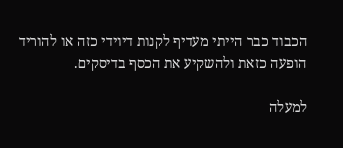הכבוד כבר הייתי מעדיף לקנות דיוידי כזה או להוריד הופעה כזאת ולהשקיע את הכסף בדיסקים.

למעלה